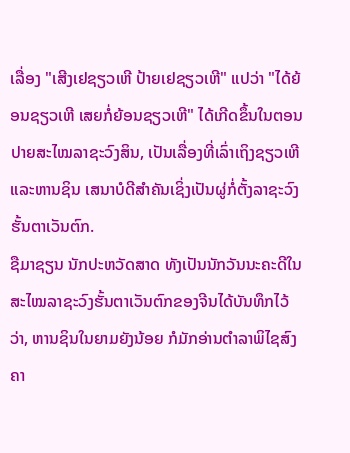ເລື່ອງ "ເສີງເຢຊຽວເຫີ ປ້າຍເຢຊຽວເຫີ" ແປວ່າ "ໄດ້ຍ້ອນຊຽວເຫີ ເສຍກໍ່ຍ້ອນຊຽວເຫີ" ໄດ້ເກີດຂຶ້ນໃນຕອນປາຍສະໄໝລາຊະວົງສິນ, ເປັນເລື່ອງທີ່ເລົ່າເຖິງຊຽວເຫີແລະຫານຊິນ ເສນາບໍດີສຳຄັນເຊິ່ງເປັນຜູ່ກໍ່ຕັ້ງລາຊະວົງຮັ້ນຕາເວັນຕົກ.
ຊືມາຊຽນ ນັກປະຫວັດສາດ ທັງເປັນນັກວັນນະຄະດີໃນສະໄໝລາຊະວົງຮັ້ນຕາເວັນຕົກຂອງຈີນໄດ້ບັນທຶກໄວ້ວ່າ, ຫານຊິນໃນຍາມຍັງນ້ອຍ ກໍມັກອ່ານຕຳລາພິໄຊສົງຄາ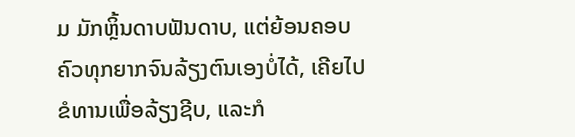ມ ມັກຫຼິ້ນດາບຟັນດາບ, ແຕ່ຍ້ອນຄອບຄົວທຸກຍາກຈົນລ້ຽງຕົນເອງບໍ່ໄດ້, ເຄີຍໄປຂໍທານເພື່ອລ້ຽງຊີບ, ແລະກໍ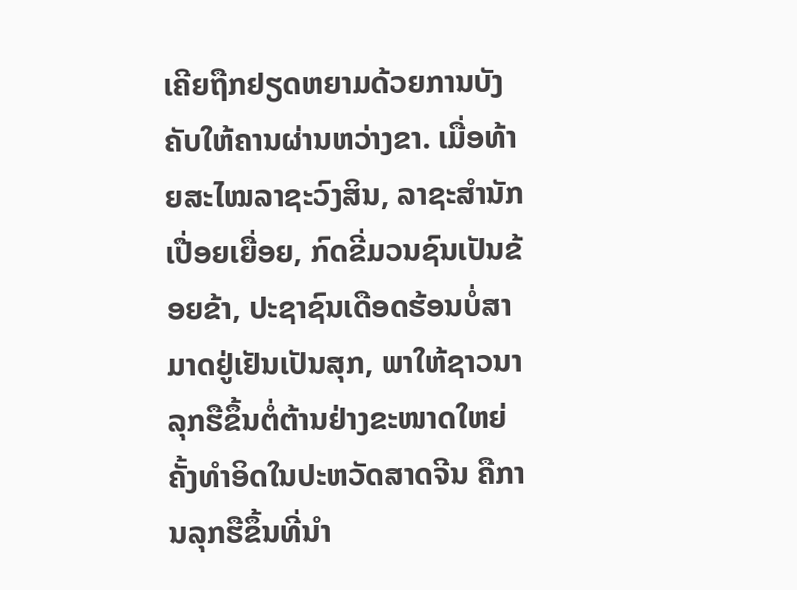ເຄີຍຖືກຢຽດຫຍາມດ້ວຍການບັງຄັບໃຫ້ຄານຜ່ານຫວ່າງຂາ. ເມື່ອທ້າຍສະໄໝລາຊະວົງສິນ, ລາຊະສຳນັກເປື່ອຍເຍື່ອຍ, ກົດຂີ່ມວນຊົນເປັນຂ້ອຍຂ້າ, ປະຊາຊົນເດືອດຮ້ອນບໍ່ສາມາດຢູ່ເຢັນເປັນສຸກ, ພາໃຫ້ຊາວນາລຸກຮືຂຶ້ນຕໍ່ຕ້ານຢ່າງຂະໜາດໃຫຍ່ຄັ້ງທຳອິດໃນປະຫວັດສາດຈີນ ຄືການລຸກຮືຂຶ້ນທີ່ນຳ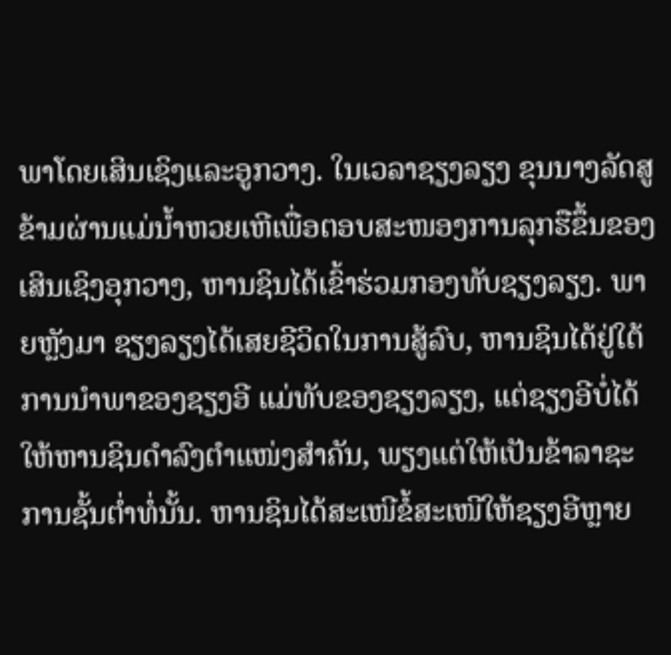ພາໂດຍເສິນເຊິງແລະອູກວາງ. ໃນເວລາຊຽງລຽງ ຂຸນນາງລັດສູຂ້າມຜ່ານແມ່ນ້ຳຫວຍເຫີເພື່ອຕອບສະໜອງການລຸກຮືຂຶ້ນຂອງເສິນເຊິງອຸກວາງ, ຫານຊິນໄດ້ເຂົ້າຮ່ວມກອງທັບຊຽງລຽງ. ພາຍຫຼັງມາ ຊຽງລຽງໄດ້ເສຍຊີວິດໃນການສູ້ລົບ, ຫານຊິນໄດ້ຢູ່ໃຕ້ການນຳພາຂອງຊຽງອີ ແມ່ທັບຂອງຊຽງລຽງ, ແຕ່ຊຽງອີບໍ່ໄດ້ໃຫ້ຫານຊິນດຳລົງຕຳແໜ່ງສຳຄັນ, ພຽງແຕ່ໃຫ້ເປັນຂ້າລາຊະການຊັ້ນຕ່ຳທໍ່ນັ້ນ. ຫານຊິນໄດ້ສະເໜີຂໍ້ສະເໜີໃຫ້ຊຽງອີຫຼາຍ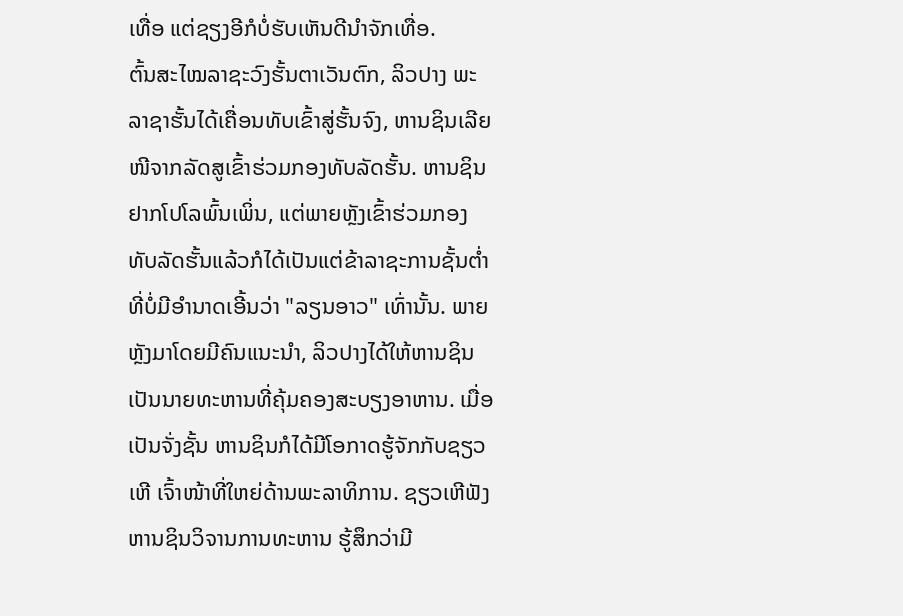ເທື່ອ ແຕ່ຊຽງອີກໍບໍ່ຮັບເຫັນດີນຳຈັກເທື່ອ.
ຕົ້ນສະໄໝລາຊະວົງຮັ້ນຕາເວັນຕົກ, ລິວປາງ ພະລາຊາຮັ້ນໄດ້ເຄື່ອນທັບເຂົ້າສູ່ຮັ້ນຈົງ, ຫານຊິນເລີຍໜີຈາກລັດສູເຂົ້າຮ່ວມກອງທັບລັດຮັ້ນ. ຫານຊິນຢາກໂປໂລພົ້ນເພິ່ນ, ແຕ່ພາຍຫຼັງເຂົ້າຮ່ວມກອງທັບລັດຮັ້ນແລ້ວກໍໄດ້ເປັນແຕ່ຂ້າລາຊະການຊັ້ນຕ່ຳທີ່ບໍ່ມີອຳນາດເອີ້ນວ່າ "ລຽນອາວ" ເທົ່ານັ້ນ. ພາຍຫຼັງມາໂດຍມີຄົນແນະນຳ, ລິວປາງໄດ້ໃຫ້ຫານຊິນເປັນນາຍທະຫານທີ່ຄຸ້ມຄອງສະບຽງອາຫານ. ເມື່ອເປັນຈັ່ງຊັ້ນ ຫານຊິນກໍໄດ້ມີໂອກາດຮູ້ຈັກກັບຊຽວເຫີ ເຈົ້າໜ້າທີ່ໃຫຍ່ດ້ານພະລາທິການ. ຊຽວເຫີຟັງຫານຊິນວິຈານການທະຫານ ຮູ້ສຶກວ່າມີ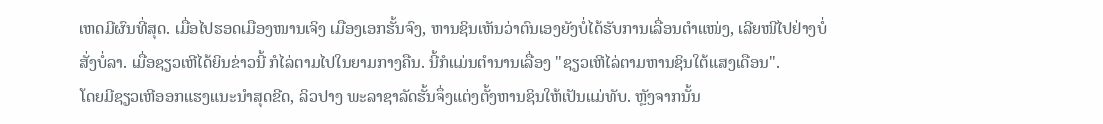ເຫດມີຜົນທີ່ສຸດ. ເມື່ອໄປຮອດເມືອງໜານເຈິງ ເມືອງເອກຮັ້ນຈົງ, ຫານຊິນເຫັນວ່າຕົນເອງຍັງບໍ່ໄດ້ຮັບການເລື່ອນຕຳແໜ່ງ, ເລີຍໜີໄປຢ່າງບໍ່ສັ່ງບໍ່ລາ. ເມື່ອຊຽວເຫີໄດ້ຍິນຂ່າວນີ້ ກໍໄລ່ຕາມໄປໃນຍາມກາງຄືນ. ນີ້ກໍແມ່ນຕຳນານເລື່ອງ "ຊຽວເຫີໄລ່ຕາມຫານຊິນໃຕ້ແສງເດືອນ".
ໂດຍມີຊຽວເຫີອອກແຮງແນະນຳສຸດຂີດ, ລິວປາງ ພະລາຊາລັດຮັ້ນຈຶ່ງແຕ່ງຕັ້ງຫານຊິນໃຫ້ເປັນແມ່ທັບ. ຫຼັງຈາກນັ້ນ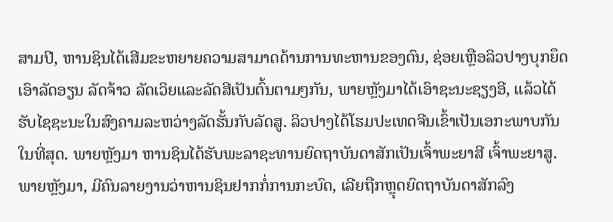ສາມປີ, ຫານຊິນໄດ້ເສີມຂະຫຍາຍຄວາມສາມາດດ້ານການທະຫານຂອງຕົນ, ຊ່ອຍເຫຼືອລິວປາງບຸກຍຶດເອົາລັດອຽນ ລັດຈ້າວ ລັດເວິຍແລະລັດສີເປັນຕົ້ນຕາມໆກັນ, ພາຍຫຼັງມາໄດ້ເອົາຊະນະຊຽງອີ, ແລ້ວໄດ້ຮັບໄຊຊະນະໃນສົງຄາມລະຫວ່າງລັດຮັ້ນກັບລັດສູ. ລິວປາງໄດ້ໂຮມປະເທດຈີນເຂົ້າເປັນເອກະພາບກັນໃນທີ່ສຸດ. ພາຍຫຼັງມາ ຫານຊິນໄດ້ຮັບພະລາຊະທານຍົດຖາບັນດາສັກເປັນເຈົ້າພະຍາສີ ເຈົ້າພະຍາສູ. ພາຍຫຼັງມາ, ມີຄົນລາຍງານວ່າຫານຊິນຢາກກໍ່ການກະບົດ, ເລີຍຖືກຫຼຸດຍົດຖາບັນດາສັກລົງ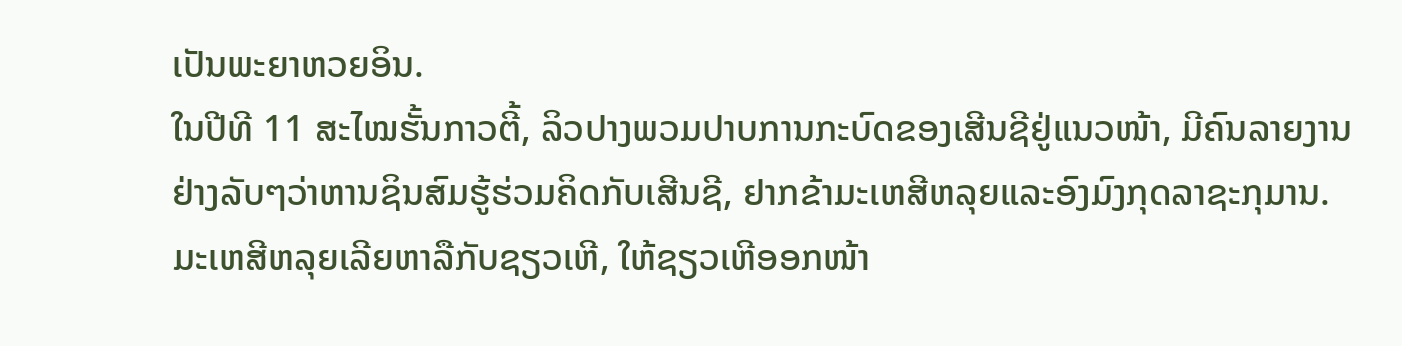ເປັນພະຍາຫວຍອິນ.
ໃນປີທີ 11 ສະໄໝຮັ້ນກາວຕີ້, ລິວປາງພວມປາບການກະບົດຂອງເສີນຊີຢູ່ແນວໜ້າ, ມີຄົນລາຍງານຢ່າງລັບໆວ່າຫານຊິນສົມຮູ້ຮ່ວມຄິດກັບເສີນຊີ, ຢາກຂ້າມະເຫສີຫລຸຍແລະອົງມົງກຸດລາຊະກຸມານ. ມະເຫສີຫລຸຍເລີຍຫາລືກັບຊຽວເຫີ, ໃຫ້ຊຽວເຫີອອກໜ້າ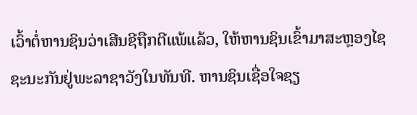ເວົ້າຕໍ່ຫານຊິນວ່າເສີນຊີຖືກຕີແພ້ແລ້ວ, ໃຫ້ຫານຊິນເຂົ້າມາສະຫຼອງໄຊຊະນະກັນຢູ່ພະລາຊາວັງໃນທັນທີ. ຫານຊິນເຊື່ອໃຈຊຽ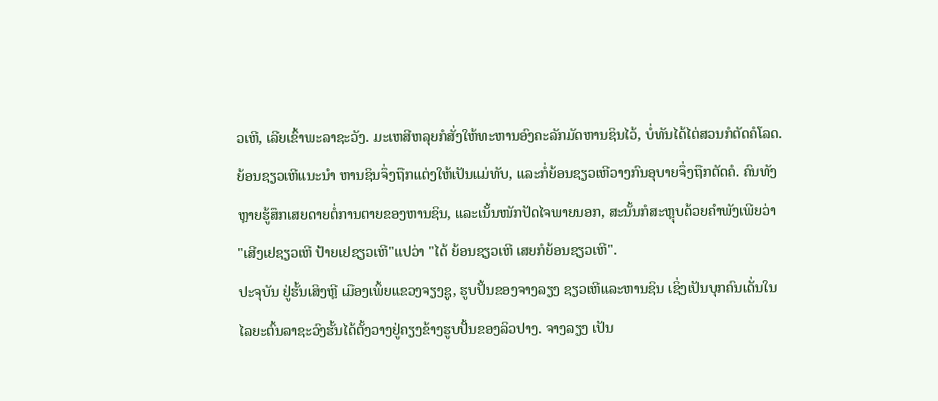ວເຫີ, ເລີຍເຂົ້າພະລາຊະວັງ. ມະເຫສີຫລຸຍກໍສັ່ງໃຫ້ທະຫານອົງຄະລັກມັດຫານຊິນໄວ້, ບໍ່ທັນໄດ້ໄຕ່ສວນກໍຕັດຄໍໂລດ.
ຍ້ອນຊຽວເຫີແນະນຳ ຫານຊິນຈຶ່ງຖືກແຕ່ງໃຫ້ເປັນແມ່ທັບ, ແລະກໍ່ຍ້ອນຊຽວເຫີວາງກົນອຸບາຍຈຶ່ງຖືກຕັດຄໍ. ຄົນທັງຫຼາຍຮູ້ສຶກເສຍດາຍຕໍ່ການຕາຍຂອງຫານຊິນ, ແລະເນັ້ນໜັກປັດໄຈພາຍນອກ, ສະນັ້ນກໍສະຫຼຸບດ້ວຍຄຳພັງເພີຍວ່າ "ເສີງເຢຊຽວເຫີ ປ້າຍເຢຊຽວເຫີ"ແປວ່າ "ໄດ້ ຍ້ອນຊຽວເຫີ ເສຍກໍຍ້ອນຊຽວເຫີ".
ປະຈຸບັນ ຢູ່ຮັ້ນເສິງຫຼີ ເມືອງເພິ້ຍແຂວງຈຽງຊູ, ຮູບປັ້ນຂອງຈາງລຽງ ຊຽວເຫີແລະຫານຊິນ ເຊິ່ງເປັນບຸກຄົນເດັ່ນໃນໄລຍະຕົ້ນລາຊະວົງຮັ້ນໄດ້ຕັ້ງວາງຢູ່ຄຽງຂ້າງຮູບປັ້ນຂອງລິວປາງ. ຈາງລຽງ ເປັນ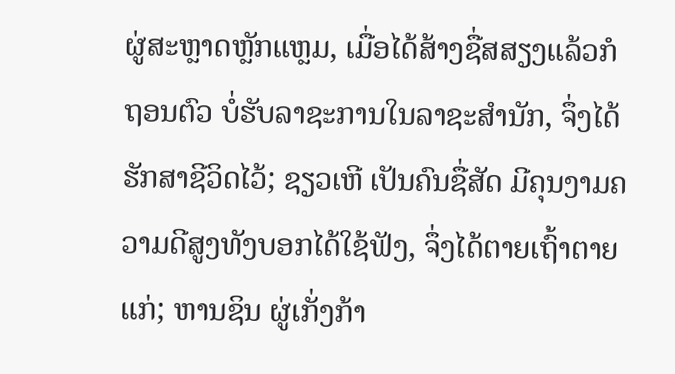ຜູ່ສະຫຼາດຫຼັກແຫຼມ, ເມື່ອໄດ້ສ້າງຊື່ສສຽງແລ້ວກໍຖອນຕົວ ບໍ່ຮັບລາຊະການໃນລາຊະສຳນັກ, ຈຶ່ງໄດ້ຮັກສາຊີວິດໄວ້; ຊຽວເຫີ ເປັນຄົນຊື່ສັດ ມີຄຸນງາມຄວາມດີສູງທັງບອກໄດ້ໃຊ້ຟັງ, ຈຶ່ງໄດ້ຕາຍເຖົ້າຕາຍແກ່; ຫານຊິນ ຜູ່ເກັ່ງກ້າ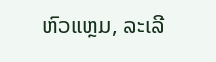ຫົວແຫຼມ, ລະເລີ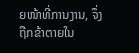ຍໜ້າທີ່ການງານ, ຈຶ່ງຖືກຂ້າຕາຍໃນ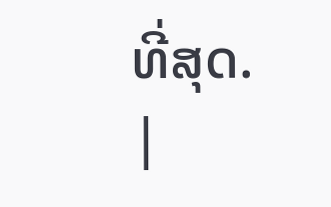ທີ່ສຸດ.
|